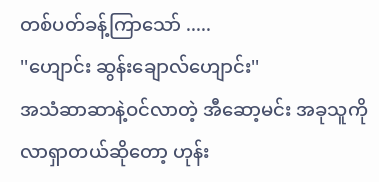တစ်ပတ်ခန့်ကြာသော် .....
''ဟျောင်း ဆွန်းချောလ်ဟျောင်း''
အသံဆာဆာနဲ့ဝင်လာတဲ့ အီဆော့မင်း အခုသူကိုလာရှာတယ်ဆိုတော့ ဟုန်း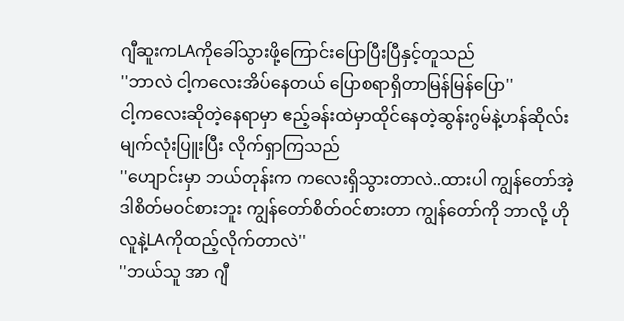ဂျီဆူးကLAကိုခေါ်သွားဖို့ကြောင်းပြောပြီးပြီနှင့်တူသည်
''ဘာလဲ ငါ့ကလေးအိပ်နေတယ် ပြောစရာရှိတာမြန်မြန်ပြော''
ငါ့ကလေးဆိုတဲ့နေရာမှာ ဧည့်ခန်းထဲမှာထိုင်နေတဲ့ဆွန်းဂွမ်နဲ့ဟန်ဆိုလ်း မျက်လုံးပြူးပြီး လိုက်ရှာကြသည်
''ဟျောင်းမှာ ဘယ်တုန်းက ကလေးရှိသွားတာလဲ..ထားပါ ကျွန်တော်အဲ့ဒါစိတ်မဝင်စားဘူး ကျွန်တော်စိတ်ဝင်စားတာ ကျွန်တော်ကို ဘာလို့ ဟိုလူနဲ့LAကိုထည့်လိုက်တာလဲ''
''ဘယ်သူ အာ ဂျီ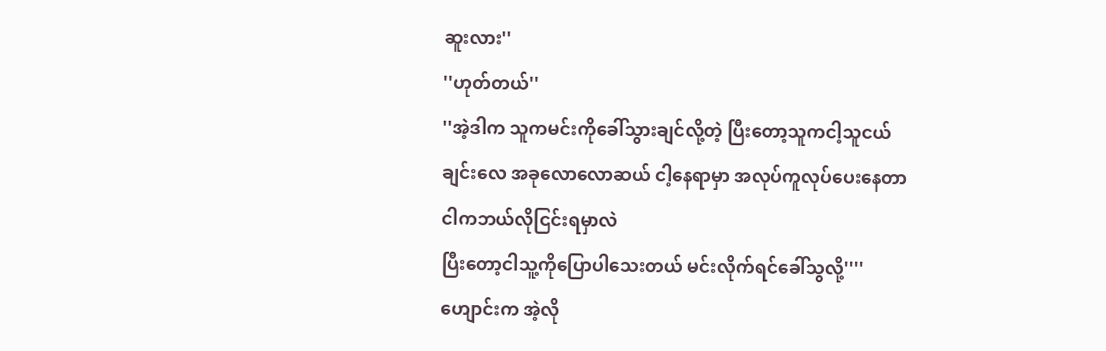ဆူးလား''
''ဟုတ်တယ်''
''အဲ့ဒါက သူကမင်းကိုခေါ်သွားချင်လို့တဲ့ ပြီးတော့သူကငါ့သူငယ်ချင်းလေ အခုလောလောဆယ် ငါ့နေရာမှာ အလုပ်ကူလုပ်ပေးနေတာ ငါကဘယ်လိုငြင်းရမှာလဲ
ပြီးတော့ငါသူ့ကိုပြောပါသေးတယ် မင်းလိုက်ရင်ခေါ်သွလို့''''ဟျောင်းက အဲ့လို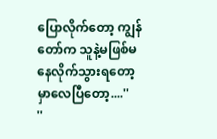ပြောလိုက်တော့ ကျွန်တော်က သူနဲ့မဖြစ်မနေလိုက်သွားရတော့မှာလေပြီတော့....''
''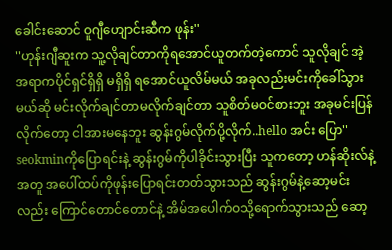ခေါင်းဆောင် ဝူဂျီဟျောင်းဆီက ဖုန်း''
''ဟုန်းဂျီဆူးက သူ့လိုချင်တာကိုရအောင်ယူတက်တဲ့ကောင် သူလိုချင် အဲ့အရာကပိုင်ရှင်ရှိရှိ မရှိရှိ ရအောင်ယူလိမ်မယ် အခုလည်းမင်းကိုခေါ်သွားမယ်ဆို မင်းလိုက်ချင်တာမလိုက်ချင်တာ သူစိတ်မဝင်စားဘူး အခုမင်းပြန်လိုက်တော့ ငါအားမနေဘူး ဆွန်းဂွမ်လိုက်ပို့လိုက်..hello အင်း ပြော''
seokminကိုပြောရင်းနဲ့ ဆွန်းဂွမ်ကိုပါခိုင်းသွားပြီး သူကတော့ ဟန်ဆိုးလ်နဲ့အတူ အပေါ်ထပ်ကိုဖုန်းပြောရင်းတတ်သွားသည် ဆွန်းဂွမ်နဲ့ဆော့မင်းလည်း ကြောင်တောင်တောင်နဲ့ အိမ်အပေါက်ဝသို့ရောက်သွားသည် ဆော့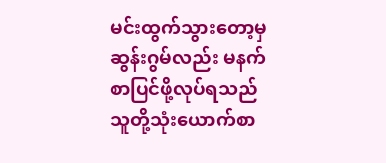မင်းထွက်သွားတော့မှ ဆွန်းဂွမ်လည်း မနက်စာပြင်ဖို့လုပ်ရသည် သူတို့သုံးယောက်စာ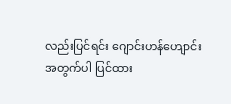လည်းပြင်ရင်း ဂျောင်းဟန်ဟျောင်းအတွက်ပါ ပြင်ထား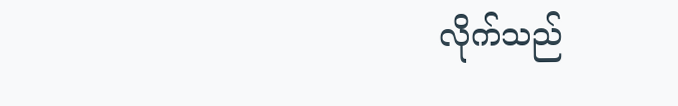လိုက်သည်